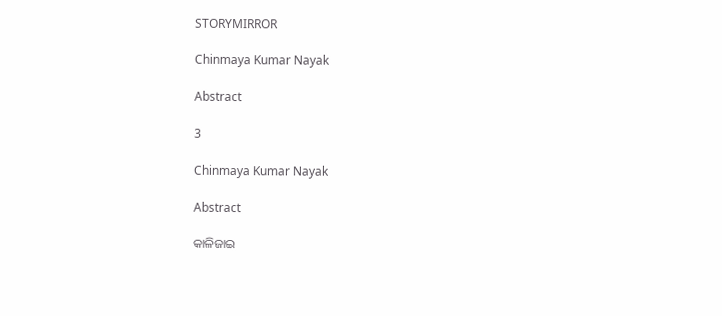STORYMIRROR

Chinmaya Kumar Nayak

Abstract

3

Chinmaya Kumar Nayak

Abstract

କାଳିଜାଇ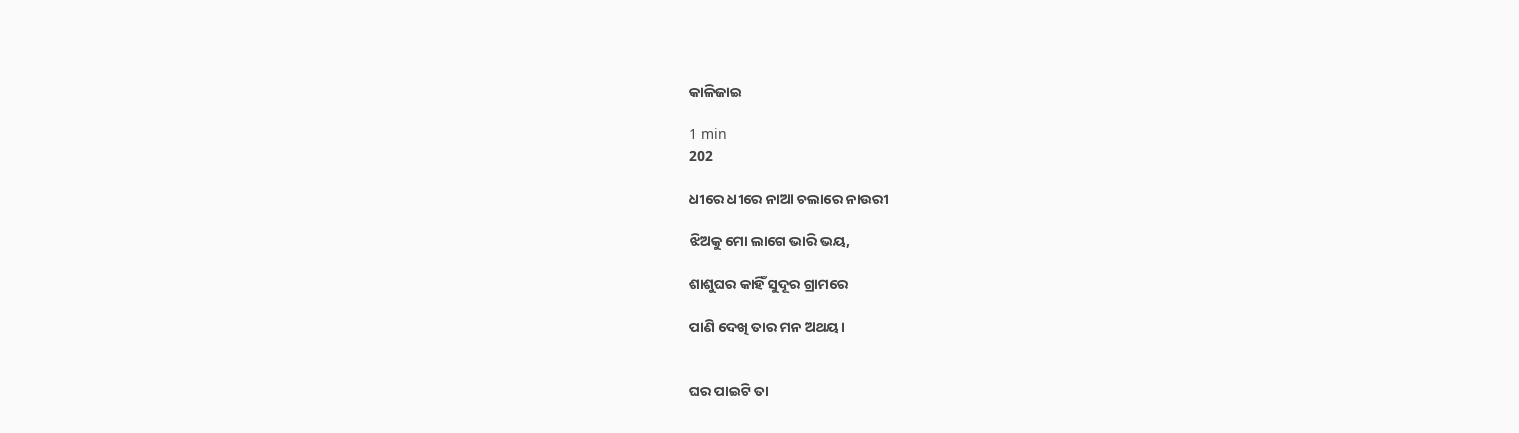କାଳିଜାଇ

1 min
202

ଧୀରେ ଧୀରେ ନାଆ ଚଲାରେ ନାଉରୀ

ଝିଅକୁ ମୋ ଲାଗେ ଭାରି ଭୟ,

ଶାଶୁଘର କାହିଁ ସୁଦୂର ଗ୍ରାମରେ

ପାଣି ଦେଖି ତାର ମନ ଅଥୟ।


ଘର ପାଇଟି ତା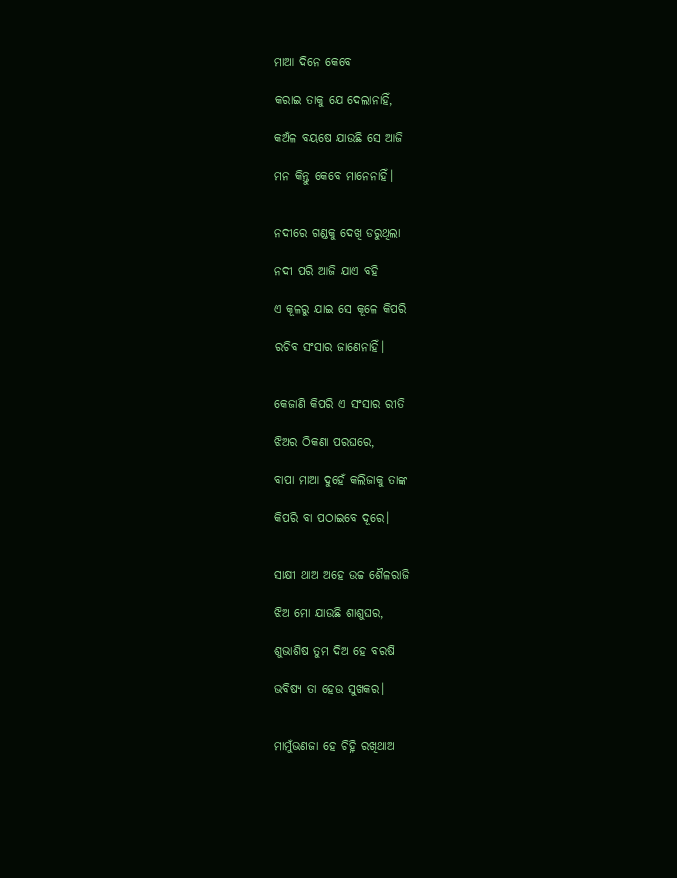ମାଆ ଦିନେ କେବେ

କରାଇ ତାକୁ ଯେ ଦେଲାନାହିଁ,

କଅଁଳ ବୟଷେ ଯାଉଛି ସେ ଆଜି

ମନ କିନ୍ତୁ କେବେ ମାନେନାହିଁ।


ନଦୀରେ ଗଣ୍ଡକୁ ଦେଖି ଡରୁଥିଲା

ନଦୀ ପରି ଆଜି ଯାଏ ବହି

ଏ କୂଳରୁ ଯାଇ ସେ କୂଳେ କିପରି

ରଚିବ ସଂସାର ଜାଣେନାହିଁ।


କେଜାଣି କିପରି ଏ ସଂସାର ରୀତି

ଝିଅର ଠିକଣା ପରଘରେ,

ବାପା ମାଆ ଦୁହେଁ କଲିଜାକୁ ତାଙ୍କ

କିପରି ବା ପଠାଇବେ ଦୂରେ।


ସାକ୍ଷୀ ଥାଅ ଅହେ ଉଚ୍ଚ ଶୈଳରାଜି

ଝିଅ ମୋ ଯାଉଛି ଶାଶୁଘର,

ଶୁଭାଶିଷ ତୁମ ଦିଅ ହେ ବରଷି

ଭବିଷ୍ୟ ତା ହେଉ ସୁଖକର।


ମାମୁଁଭଣଜା ହେ ଚିହ୍ନି ରଖିଥାଅ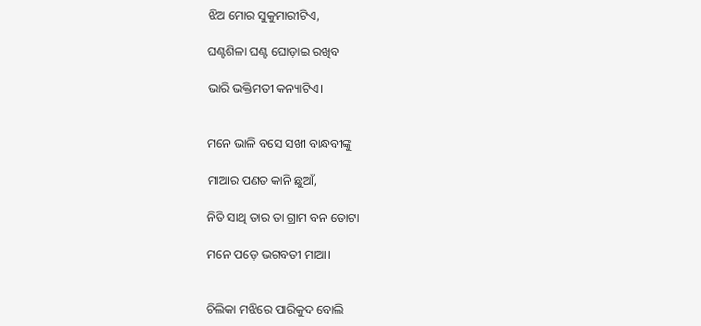ଝିଅ ମୋର ସୁକୁମାରୀଟିଏ,

ଘଣ୍ଟଶିଳା ଘଣ୍ଟ ଘୋଡ଼ାଇ ରଖିବ

ଭାରି ଭକ୍ତିମତୀ କନ୍ୟାଟିଏ।


ମନେ ଭାଳି ବସେ ସଖୀ ବାନ୍ଧବୀଙ୍କୁ

ମାଆର ପଣତ କାନି ଛୁଆଁ,

ନିତି ସାଥି ତାର ତା ଗ୍ରାମ ବନ ତୋଟା

ମନେ ପଡ଼େ ଭଗବତୀ ମାଆ।


ଚିଲିକା ମଝିରେ ପାରିକୁଦ ବୋଲି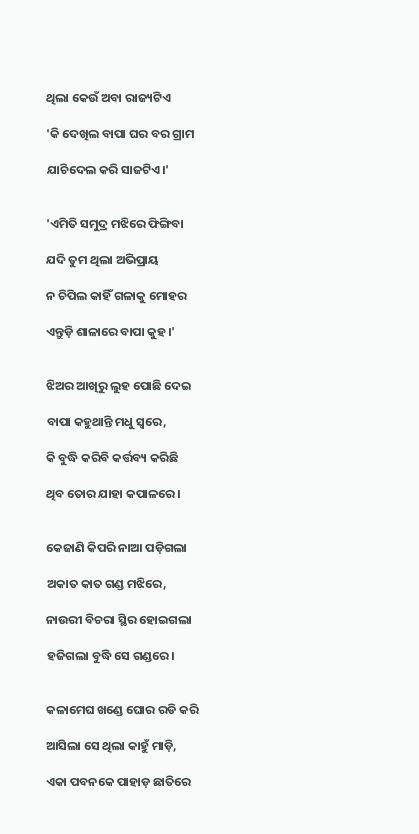ଥିଲା କେଉଁ ଅବା ରାଜ୍ୟଟିଏ

'କି ଦେଖିଲ ବାପା ଘର ବର ଗ୍ରାମ

ଯାଚିଦେଲ କରି ସାଜଟିଏ।'


'ଏମିତି ସମୁଦ୍ର ମଝିରେ ଫିଙ୍ଗିବା

ଯଦି ତୁମ ଥିଲା ଅଭିପ୍ରାୟ

ନ ଚିପିଲ କାହିଁ ଗଳାକୁ ମୋହର

ଏନ୍ତୁଡ଼ି ଶାଳାରେ ବାପା କୁହ।'


ଝିଅର ଆଖିରୁ ଲୁହ ପୋଛି ଦେଇ

ବାପା କହୁଥାନ୍ତି ମଧୁ ସ୍ୱରେ,

କି ବୁଦ୍ଧି କରିବି କର୍ତ୍ତବ୍ୟ କରିଛି

ଥିବ ତୋର ଯାହା କପାଳରେ।


କେଜାଣି କିପରି ନାଆ ପଡ଼ିଗଲା

ଅକାତ କାତ ଗଣ୍ଡ ମଝିରେ,

ନାଉରୀ ବିଚରା ସ୍ଥିର ହୋଇଗଲା

ହଜିଗଲା ବୁଦ୍ଧି ସେ ଗଣ୍ଡରେ।


କଳାମେଘ ଖଣ୍ଡେ ଘୋର ରଡି କରି

ଆସିଲା ସେ ଥିଲା କାହୁଁ ମାଡ଼ି,

ଏକା ପବନକେ ପାହାଡ଼ ଛାତିରେ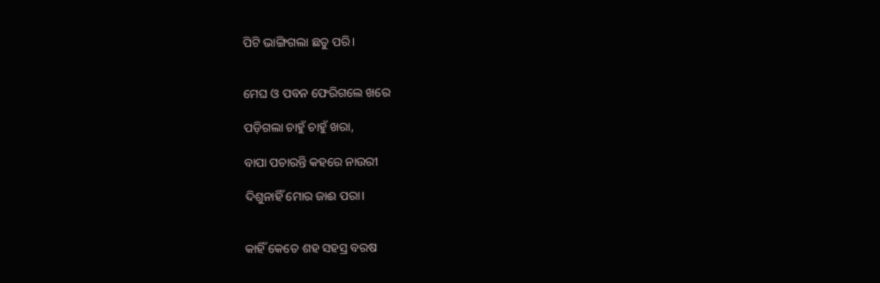ପିଟି ଭାଙ୍ଗିଗଲା ଛତୁ ପରି।


ମେଘ ଓ ପବନ ଫେରିଗଲେ ଖରେ

ପଡ଼ିଗଲା ଚାହୁଁ ଚାହୁଁ ଖରା,

ବାପା ପଚାରନ୍ତି କହରେ ନାଉରୀ

ଦିଶୁନାହିଁ ମୋର ଜାଈ ପରା।


କାହିଁ କେତେ ଶହ ସହସ୍ର ବରଷ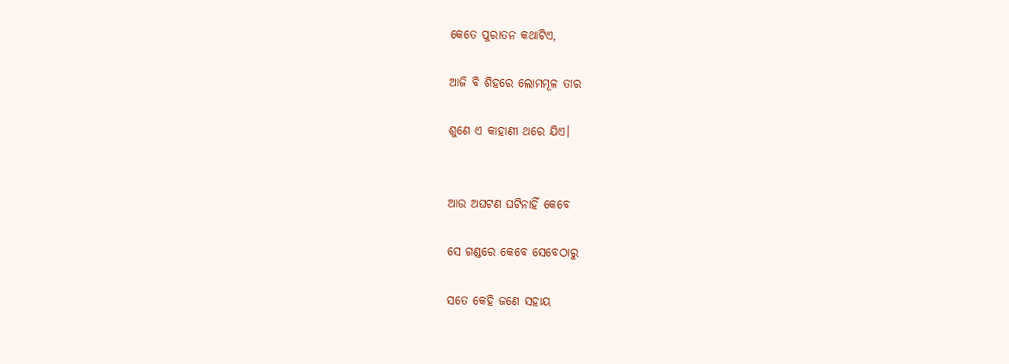କେତେ ପୁରାତନ କଥାଟିଏ,

ଆଜି ବି ଶିହରେ ଲୋମମୂଳ ତାର

ଶୁଣେ ଏ କାହାଣୀ ଥରେ ଯିଏ।


ଆଉ ଅଘଟଣ ଘଟିନାହିଁ କେବେ

ସେ ଗଣ୍ଡରେ କେବେ ସେବେଠାରୁ

ସତେ କେହି ଜଣେ ସହାୟ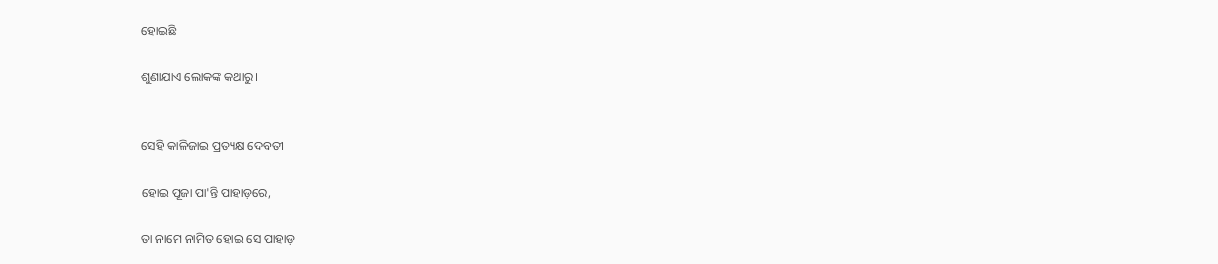ହୋଇଛି

ଶୁଣାଯାଏ ଲୋକଙ୍କ କଥାରୁ।


ସେହି କାଳିଜାଇ ପ୍ରତ୍ୟକ୍ଷ ଦେବତୀ

ହୋଇ ପୂଜା ପା'ନ୍ତି ପାହାଡ଼ରେ,

ତା ନାମେ ନାମିତ ହୋଇ ସେ ପାହାଡ଼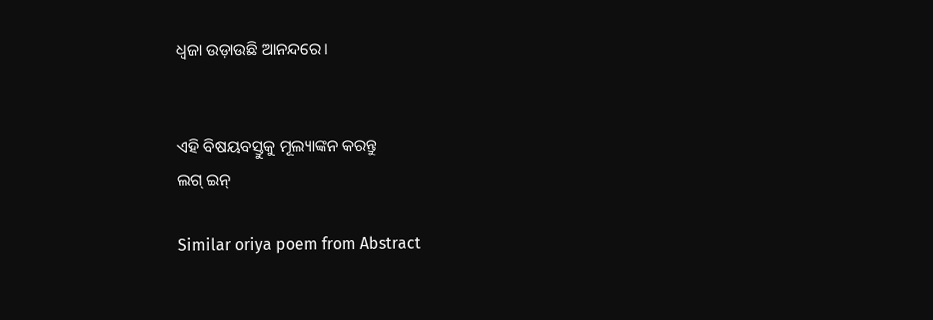ଧ୍ଵଜା ଉଡ଼ାଉଛି ଆନନ୍ଦରେ।


ଏହି ବିଷୟବସ୍ତୁକୁ ମୂଲ୍ୟାଙ୍କନ କରନ୍ତୁ
ଲଗ୍ ଇନ୍

Similar oriya poem from Abstract